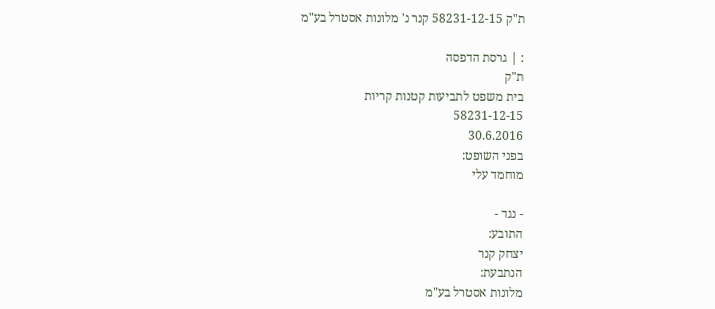ת"ק 58231-12-15 קנר נ' מלונות אסטרל בע"מ

: | גרסת הדפסה
ת"ק
בית משפט לתביעות קטנות קריות
58231-12-15
30.6.2016
בפני השופט:
מוחמד עלי

- נגד -
התובע:
יצחק קנר
הנתבעת:
מלונות אסטרל בע"מ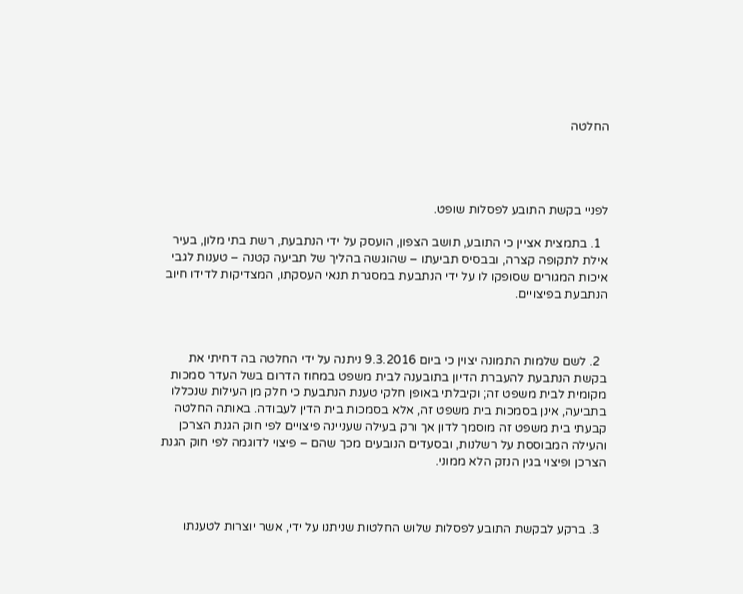החלטה




לפניי בקשת התובע לפסלות שופט.

  1. בתמצית אציין כי התובע, תושב הצפון, הועסק על ידי הנתבעת, רשת בתי מלון, בעיר אילת לתקופה קצרה, ובבסיס תביעתו – שהוגשה בהליך של תביעה קטנה – טענות לגבי איכות המגורים שסופקו לו על ידי הנתבעת במסגרת תנאי העסקתו, המצדיקות לדידו חיוב הנתבעת בפיצויים.



  2. לשם שלמות התמונה יצוין כי ביום 9.3.2016 ניתנה על ידי החלטה בה דחיתי את בקשת הנתבעת להעברת הדיון בתובענה לבית משפט במחוז הדרום בשל העדר סמכות מקומית לבית משפט זה; וקיבלתי באופן חלקי טענת הנתבעת כי חלק מן העילות שנכללו בתביעה, אינן בסמכות בית משפט זה, אלא בסמכות בית הדין לעבודה. באותה החלטה קבעתי בית משפט זה מוסמך לדון אך ורק בעילה שעניינה פיצויים לפי חוק הגנת הצרכן והעילה המבוססת על רשלנות, ובסעדים הנובעים מכך שהם – פיצוי לדוגמה לפי חוק הגנת הצרכן ופיצוי בגין הנזק הלא ממוני.



  3. ברקע לבקשת התובע לפסלות שלוש החלטות שניתנו על ידי, אשר יוצרות לטענתו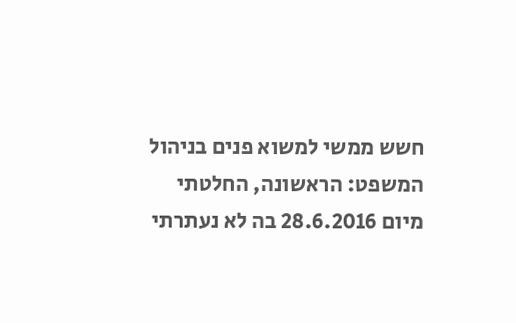חשש ממשי למשוא פנים בניהול המשפט: הראשונה, החלטתי מיום 28.6.2016 בה לא נעתרתי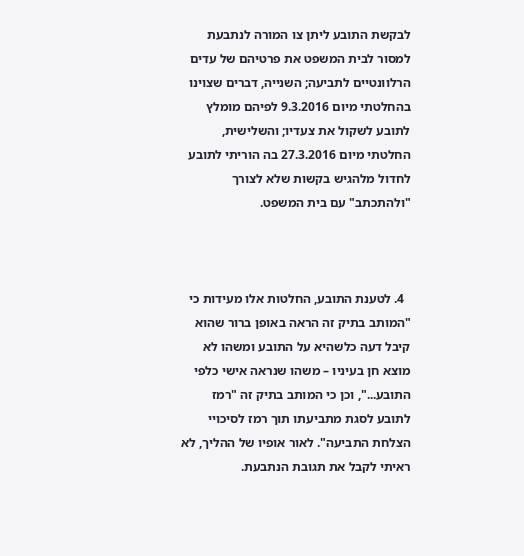לבקשת התובע ליתן צו המורה לנתבעת למסור לבית המשפט את פרטיהם של עדים הרלוונטיים לתביעה; השנייה, דברים שצוינו בהחלטתי מיום 9.3.2016 לפיהם מומלץ לתובע לשקול את צעדיו; והשלישית, החלטתי מיום 27.3.2016 בה הוריתי לתובע לחדול מלהגיש בקשות שלא לצורך "ולהתכתב" עם בית המשפט.



  4. לטענת התובע, החלטות אלו מעידות כי "המותב בתיק זה הראה באופן ברור שהוא קיבל דעה כלשהיא על התובע ומשהו לא מוצא חן בעיניו – משהו שנראה אישי כלפי התובע...", וכן כי המותב בתיק זה "רמז לתובע לסגת מתביעתו תוך רמז לסיכויי הצלחת התביעה". לאור אופיו של ההליך, לא ראיתי לקבל את תגובת הנתבעת.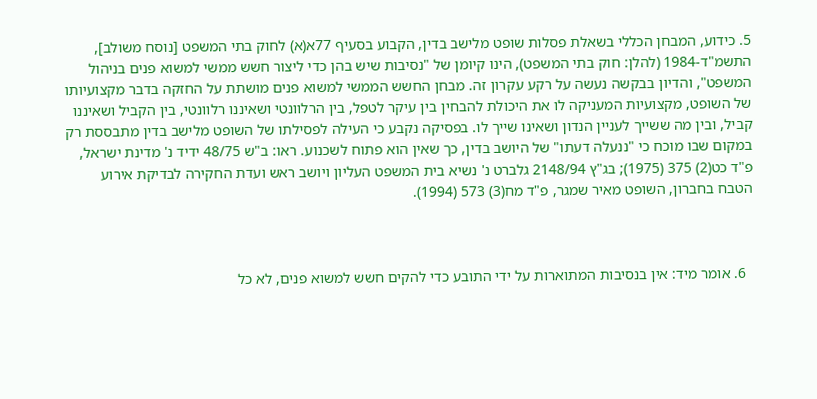5. כידוע, המבחן הכללי בשאלת פסלות שופט מלישב בדין, הקבוע בסעיף 77א(א) לחוק בתי המשפט [נוסח משולב], התשמ"ד-1984 (להלן: חוק בתי המשפט), הינו קיומן של "נסיבות שיש בהן כדי ליצור חשש ממשי למשוא פנים בניהול המשפט", והדיון בבקשה נעשה על רקע עקרון זה. מבחן החשש הממשי למשוא פנים מושתת על החזקה בדבר מקצועיותו של השופט, מקצועיות המעניקה לו את היכולת להבחין בין עיקר לטפל, בין הרלוונטי ושאיננו רלוונטי, בין הקביל ושאיננו קביל, ובין מה ששייך לעניין הנדון ושאינו שייך לו. בפסיקה נקבע כי העילה לפסילתו של השופט מלישב בדין מתבססת רק במקום שבו מוכח כי "ננעלה דעתו" של היושב בדין, כך שאין הוא פתוח לשכנוע. ראו: ב"ש 48/75 ידיד נ' מדינת ישראל, פ"ד כט(2) 375 (1975); בג"ץ 2148/94 גלברט נ' נשיא בית המשפט העליון ויושב ראש ועדת החקירה לבדיקת אירוע הטבח בחברון, השופט מאיר שמגר, פ"ד מח(3) 573 (1994).



  6. אומר מיד: אין בנסיבות המתוארות על ידי התובע כדי להקים חשש למשוא פנים, לא כל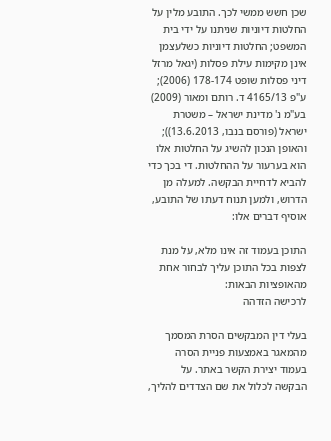שכן חשש ממשי לכך. התובע מלין על החלטות דיוניות שניתנו על ידי בית המשפט; החלטות דיוניות כשלעצמן אינן מקימות עילת פסלות (יגאל מרזל דיני פסלות שופט 178-174 (2006); ע"פ 4165/13 ד. רותם ומאור (2009) בע"מ נ' מדינת ישראל – משטרת ישראל (פורסם בנבו, 13.6.2013)); והאופן הנכון להשיג על החלטות אלו הוא בערעור על ההחלטות. די בכך כדי להביא לדחיית הבקשה. למעלה מן הדרוש, ולמען תנוח דעתו של התובע, אוסיף דברים אלו:

התוכן בעמוד זה אינו מלא, על מנת לצפות בכל התוכן עליך לבחור אחת מהאופציות הבאות:
לרכישה הזדהה

בעלי דין המבקשים הסרת המסמך מהמאגר באמצעות פניית הסרה בעמוד יצירת הקשר באתר. על הבקשה לכלול את שם הצדדים להליך,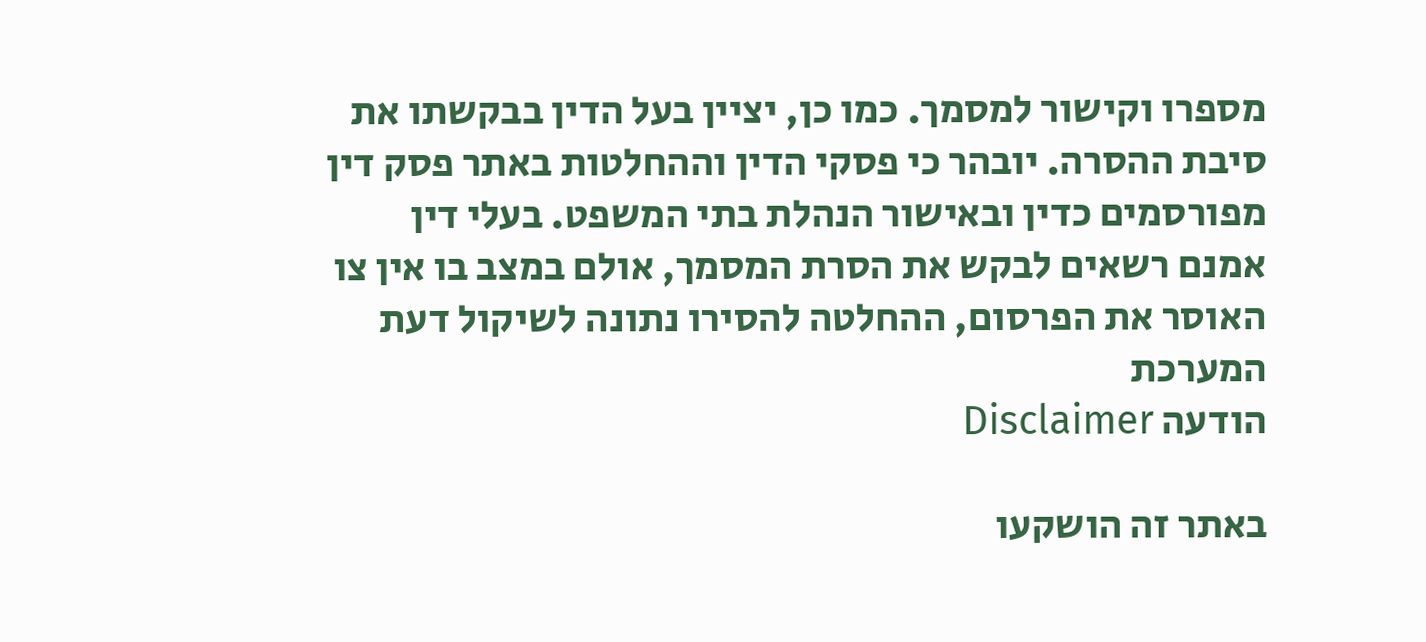מספרו וקישור למסמך. כמו כן, יציין בעל הדין בבקשתו את סיבת ההסרה. יובהר כי פסקי הדין וההחלטות באתר פסק דין מפורסמים כדין ובאישור הנהלת בתי המשפט. בעלי דין אמנם רשאים לבקש את הסרת המסמך, אולם במצב בו אין צו האוסר את הפרסום, ההחלטה להסירו נתונה לשיקול דעת המערכת
הודעה Disclaimer

באתר זה הושקעו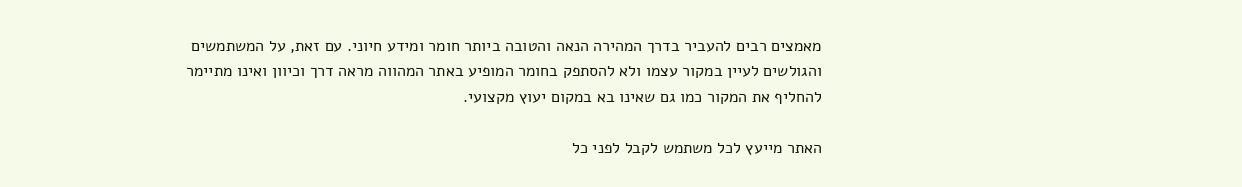מאמצים רבים להעביר בדרך המהירה הנאה והטובה ביותר חומר ומידע חיוני. עם זאת, על המשתמשים והגולשים לעיין במקור עצמו ולא להסתפק בחומר המופיע באתר המהווה מראה דרך וכיוון ואינו מתיימר להחליף את המקור כמו גם שאינו בא במקום יעוץ מקצועי.

האתר מייעץ לכל משתמש לקבל לפני כל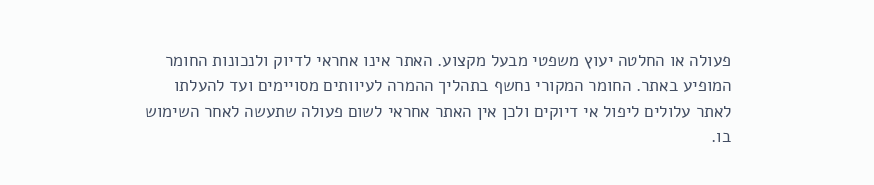פעולה או החלטה יעוץ משפטי מבעל מקצוע. האתר אינו אחראי לדיוק ולנכונות החומר המופיע באתר. החומר המקורי נחשף בתהליך ההמרה לעיוותים מסויימים ועד להעלתו לאתר עלולים ליפול אי דיוקים ולכן אין האתר אחראי לשום פעולה שתעשה לאחר השימוש בו.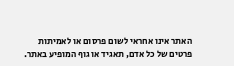האתר אינו אחראי לשום פרסום או לאמיתות פרטים של כל אדם, תאגיד או גוף המופיע באתר.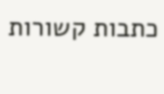כתבות קשורות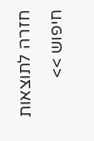חזרה לתוצאות חיפוש >>